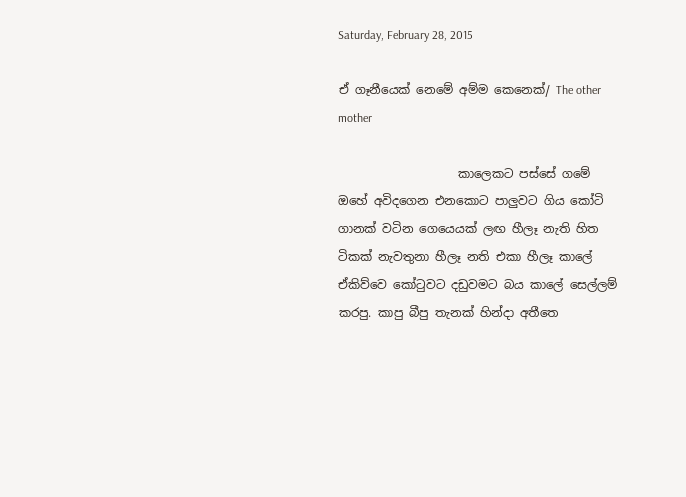Saturday, February 28, 2015

ඒ ගෑනීයෙක් නෙමේ අම්ම කෙනෙක්/ The other mother

                    කාලෙකට පස්සේ ගමේ ඔහේ අවිදගෙන එනකොට පාලුවට ගිය කෝටි ගානක් වටින ගෙයෙයක් ලඟ හීලෑ නැති හිත ටිකක් නැවතුනා හීලෑ නති එකා හීලෑ කාලේ ඒකිව්වෙ කෝ‍ටුවට දඩුවමට බය කාලේ සෙල්ලම් කරපු. කාපු බීපු තැනක් හින්දා අතීතෙ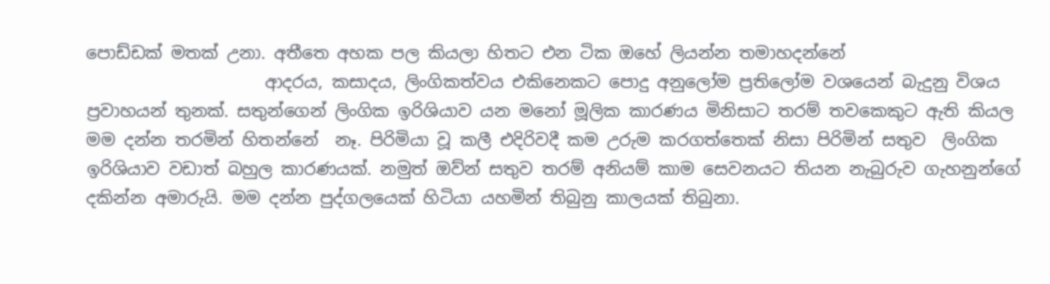පොඩ්ඩක් මතක් උනා. අතීතෙ අහක පල කියලා හිතට එන ටික ඔහේ ලියන්න තමාහදන්නේ
                     ආදරය, කසාදය, ලිංගිකත්වය එකිනෙකට පොදු අනුලෝම ප්‍රතිලෝම වශයෙන් බැදුනු විශය ප්‍රවාහයන් තුනක්. සතුන්ගෙන් ලිංගික ඉරිශියාව යන මනෝ මූලික කාරණය මිනිසාට තරම් තවකෙකුට ඇති කියල මම දන්න තරමින් හිතන්නේ  නෑ. පිරිමියා වූ කලී එදිරිවදී කම උරුම කරගත්තෙක් නිසා පිරිමින් සතුව  ලිංගික ඉරිශියාව වඩාත් බහුල කාරණයක්. නමුත් ඔව්න් සතුව තරම් අනියම් කාම සෙවනයට තියන නැබුරුව ගැහනුන්ගේ දකින්න අමාරුයි. මම දන්න පුද්ගලයෙක් හිටියා යහමින් තිබුනු කාලයක් තිබුනා.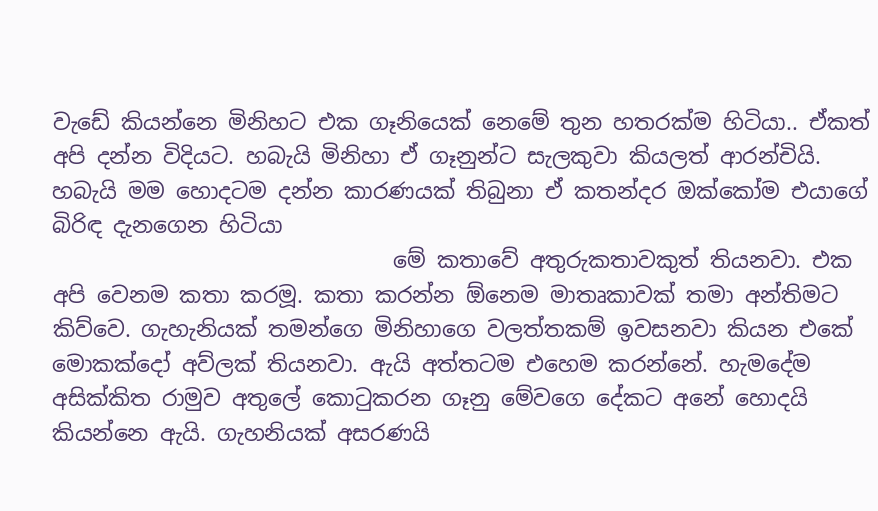වැඩේ කියන්නෙ මිනිහට එක ගෑනියෙක් නෙමේ තුන හතරක්ම හිටියා.. ඒකත් අපි දන්න විදියට. හබැයි මිනිහා ඒ ගෑනුන්ට සැලකුවා කියලත් ආරන්චියි. හබැයි මම හොදටම දන්න කාරණයක් තිබුනා ඒ කතන්දර ඔක්කෝම එයාගේ බිරිඳ දැනගෙන හිටියා
                               මේ කතාවේ අතුරුකතාවකුත් තියනවා. එක අපි වෙනම කතා කරමූ. කතා කරන්න ඕනෙම මාතෘකාවක් තමා අන්තිමට කිව්වෙ. ගැහැනියක් තමන්ගෙ මිනිහාගෙ වලත්තකම් ඉවසනවා කියන එකේ  මොකක්දෝ අව්ලක් තියනවා. ඇයි අත්තටම එහෙම කරන්නේ. හැමදේම අසික්කිත රාමුව අතුලේ කො‍ටුකරන ගෑනු මේවගෙ දේකට අනේ හොදයි කියන්නෙ ඇයි. ගැහනියක් අසරණයි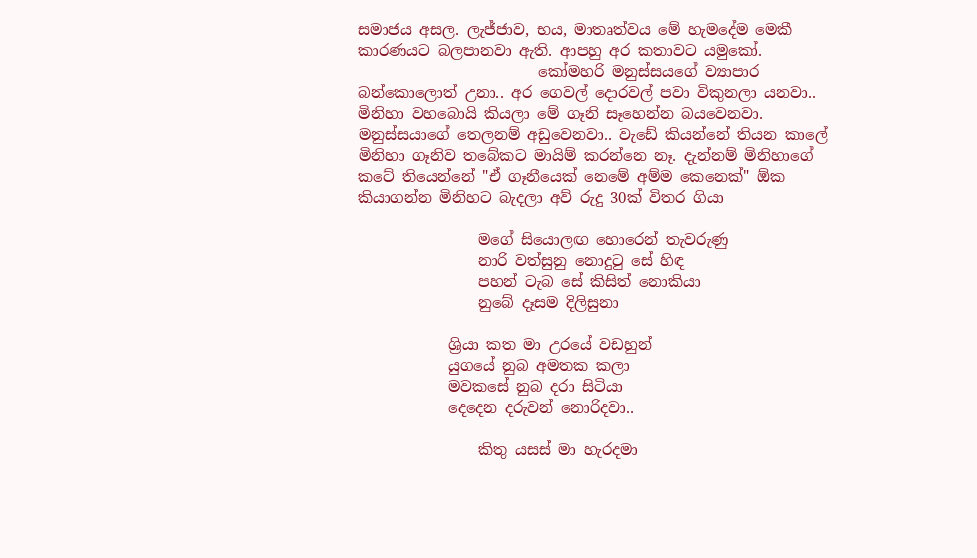සමාජය අසල. ලැජ්ජාව, භය, මාතෘත්වය මේ හැමදේම මෙකී කාරණයට බලපානවා ඇති. ආපහු අර කතාවට යමුකෝ.
                        කෝමහරි මනුස්සයගේ ව්‍යාපාර බන්කොලොත් උනා.. අර ගෙවල් දොරවල් පවා විකුනලා යනවා.. මිනිහා වහබොයි කියලා මේ ගෑනි සෑහෙන්න බයවෙනවා. මනුස්සයාගේ තෙලනම් අඩුවෙනවා.. වැඩේ කියන්නේ තියන කාලේ මිනිහා ගෑනිව තබේකට මායිම් කරන්නෙ නෑ. දැන්නම් මිනිහාගේ කටේ තියෙන්නේ "ඒ ගෑනීයෙක් නෙමේ අම්ම කෙනෙක්" ඕක කියාගන්න මිනිහට බැදලා අව් රුදු 30ක් විතර ගියා

                මගේ සියොලඟ හොරෙන් තැවරුණු
                නාරි වත්සුනු නොදු‍ටු සේ හිඳ
                පහන් ටැබ සේ කිසිත් නොකියා
                නුබේ දෑසම දිලිසුනා

            ශ්‍රියා කත මා උරයේ වඩහුන්
            යුගයේ නුබ අමතක කලා
            මවකසේ නුබ දරා සිටියා
            දෙදෙන දරුවන් නොරිදවා..

                කිතු යසස් මා හැරදමා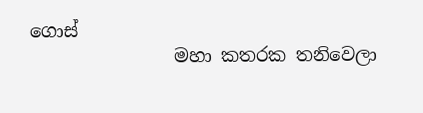ගොස්
                මහා කතරක තනිවෙලා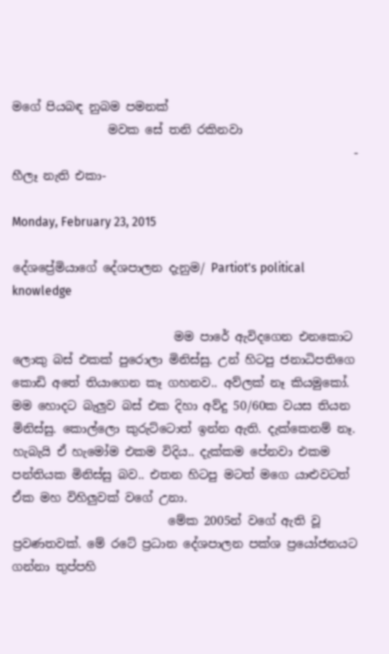මගේ පියබඳ නුබම පමනක්
                මවක සේ තනි රකිනවා
                                                         - හීලෑ නැති එකා-

Monday, February 23, 2015

දේශප්‍රේමියාගේ දේශපාලන දැනුම/ Partiot's political knowledge

                           මම පාරේ ඇවිදගෙන එනකොට ලොකු බස් එකක් පුරොලා මිනිස්සු. උන් හිටපු ජනාධිපතිගෙ කොඩි අතේ තියාගෙන කෑ ගහනව.. අව්ලක් නෑ කියමුකෝ. මම හොදට බැලුව බස් එක දිහා අව්දු 50/60ක වයස තියන මිනිස්සු. කොල්ලො කුරුට්ටොත් ඉන්න ඇති. දැක්කෙනම් නෑ. හැබැයි ඒ හැමෝම එකම විදිය.. දැක්කම පේනවා එකම පන්තියක මිනිස්සු බව.. එතන හිටපු මටත් මගෙ යාළුවටත් ඒක මහ විහිලුවක් වගේ උනා.
                          මේක 2005න් වගේ ඇති වූ ප්‍රවණතවක්. මේ රටේ ප්‍රධාන දේශපාලන පක්ශ ප්‍රයෝජනයට ගන්නා තුප්පහි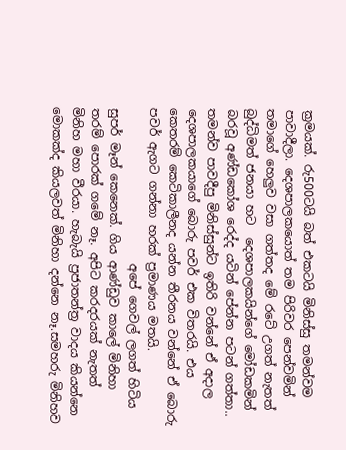ක්‍රමයක්. රු500ටයි බත් එකටයි මිනිස්සු තමන්වම පාවාදීලා. දෙශපාලකයොත් තම පිරිවර පෙන්වමින් තමාගේ හෙලුව වසා ගත්තද මේ රටේ උගත් නැතත් බුද්ධිමත් ජනයා හට  දෙශපාලකයින්ගේ මෝඩකමින් බරවූ අණ්ඩකෝශ රෙද්ද යටින් පේන්න පටන් ගත්තා.. තමන්ව පාවදීපු මිනිස්සුන්ට ඉතිරි වන්නේ ඒ අදාල  දෙශපාලකයාගේ බොරු පවර් එක විතරයි. එය කෙතරම් කෙටිකාලීනද යන්න තීරනය වන්නේ ඒ බොරු පවර් ඇගට ගන්නා හරක් ප්‍රමාණය මතයි.
                          අපේ ගෙවල් ලගත් හිටිය සුපර් මෑන් කෙනෙක්. ගිය ආණ්ඩුව කාලේ මිනිහා තරම් පොරක් ගමේ නෑ. අපිට කරදරයක් නැතත් මිනිහ මහා වීරයා. හැබැයි ප්‍රජාතන්ත්‍ර වාදය කියන්නෙ මොකක්ද කියලවත් මිනිහා දන්නෙ නෑ.සමහරු මිනිහව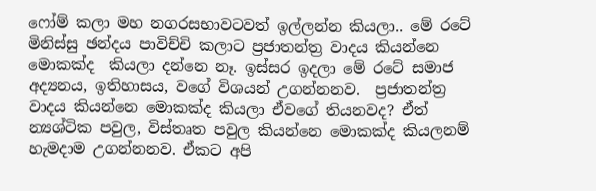ෆෝම් කලා මහ නගරසභාවටවත් ඉල්ලන්න කියලා.. මේ රටේ මිනිස්සු ඡන්දය පාවිච්චි කලාට ප්‍රජාතන්ත්‍ර වාදය කියන්නෙ මොකක්ද  කියලා දන්නෙ නෑ. ඉස්සර ඉදලා මේ රටේ සමාජ අද්‍යනය, ඉතිහාසය, වගේ විශයන් උගන්නනව.  ප්‍රජාතන්ත්‍ර වාදය කියන්නෙ මොකක්ද කියලා ඒවගේ තියනවද? ඒත් න්‍යශ්ටික පවුල, විස්තෘත පවුල කියන්නෙ මොකක්ද කියලනම් හැමදාම උගන්නනව. ඒකට අපි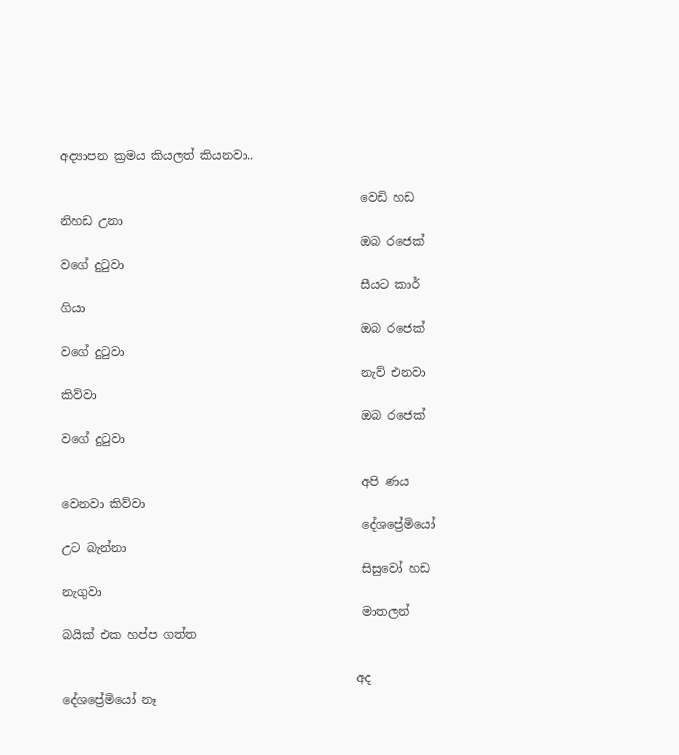අද්‍යාපන ක්‍රමය කියලත් කියනවා..

                                                  වෙඩි හඩ නිහඩ උනා
                                                  ඔබ රජෙක් වගේ දු‍ටුවා
                                                  සීයට කාර් ගියා
                                                  ඔබ රජෙක් වගේ දු‍ටුවා
                                                  නැව් එනවා කිව්වා
                                                  ඔබ රජෙක් වගේ දු‍ටුවා

                                                  අපි ණය වෙනවා කිව්වා
                                                  දේශප්‍රේමියෝ උට බැන්නා
                                                  සිසුවෝ හඩ නැගුවා
                                                  මාතලන් බයික් එක හප්ප ගත්ත

                                                 අද දේශප්‍රේමියෝ නෑ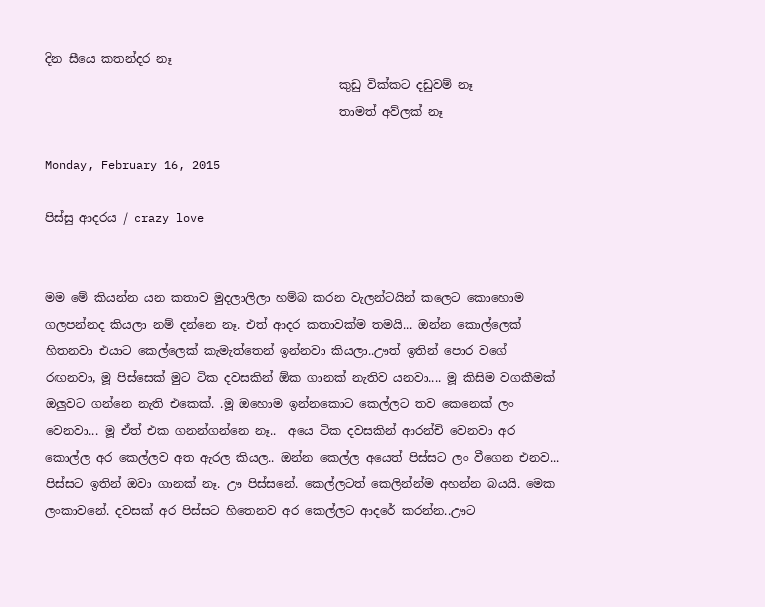දින සීයෙ කතන්දර නෑ
                                                 කුඩු වික්කට දඩුවම් නෑ
                                                 තාමත් අව්ලක් නෑ

Monday, February 16, 2015

පිස්සු ආදරය / crazy love


මම මේ කියන්න යන කතාව මුදලාලිලා හම්බ කරන වැලන්ටයින් කලෙට කොහොම ගලපන්නද කියලා නම් දන්නෙ නෑ. එත් ආදර කතාවක්ම තමයි... ඔන්න කොල්ලෙක් හිතනවා එයාට කෙල්ලෙක් කැමැත්තෙන් ඉන්නවා කියලා..ඌත් ඉතින් පොර වගේ රඟනවා, මූ පිස්සෙක් මුට ටික දවසකින් ඕක ගානක් නැතිව යනවා.... මූ කිසිම වගකීමක් ඔලුවට ගන්නෙ නැති එකෙක්. .මූ ඔහොම ඉන්නකොට කෙල්ලට තව කෙනෙක් ලං වෙනවා... මූ ඒත් එක ගනන්ගන්නෙ නෑ..  අයෙ ටික දවසකින් ආරන්චි වෙනවා අර කොල්ල අර කෙල්ලව අත ඇරල කියල.. ඔන්න කෙල්ල අයෙත් පිස්සට ලං වීගෙන එනව... පිස්සට ඉතින් ඔවා ගානක් නෑ. ඌ පිස්සනේ. කෙල්ලටත් කෙලින්න්ම අහන්න බයයි. මෙක  ලංකාවනේ. දවසක් අර පිස්සට හිතෙනව අර කෙල්ලට ආදරේ කරන්න..ඌට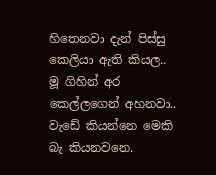හිතෙනවා දැන් පිස්සු කෙලියා ඇති කියල.. මූ ගිහින් අර කෙල්ලගෙන් අහනවා.. වැඩේ කියන්නෙ මෙකි බැ කියනවනෙ.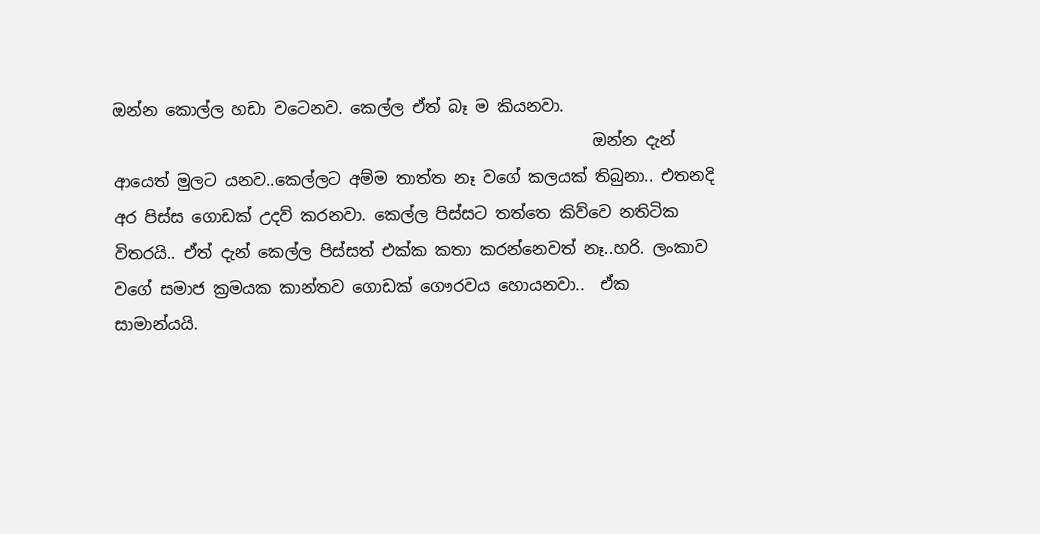ඔන්න කොල්ල හඩා වටෙනව. කෙල්ල ඒත් බෑ ම කියනවා.
                                                            ඔන්න දැන් ආයෙත් මුලට යනව..කෙල්ලට අම්ම තාත්ත නෑ වගේ කලයක් තිබුනා.. එතනදි අර පිස්ස ගොඩක් උදව් කරනවා. කෙල්ල පිස්සට තත්තෙ කිව්වෙ නතිටික විතරයි.. ඒත් දැන් කෙල්ල පිස්සත් එක්ක කතා කරන්නෙවත් නෑ..හරි. ලංකාව වගේ සමාජ ක්‍රමයක කාන්තව ගොඩක් ගෞරවය හොයනවා..  ඒක සාමාන්යයි.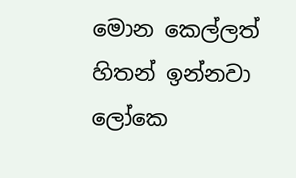මොන කෙල්ලත් හිතන් ඉන්නවා ලෝකෙ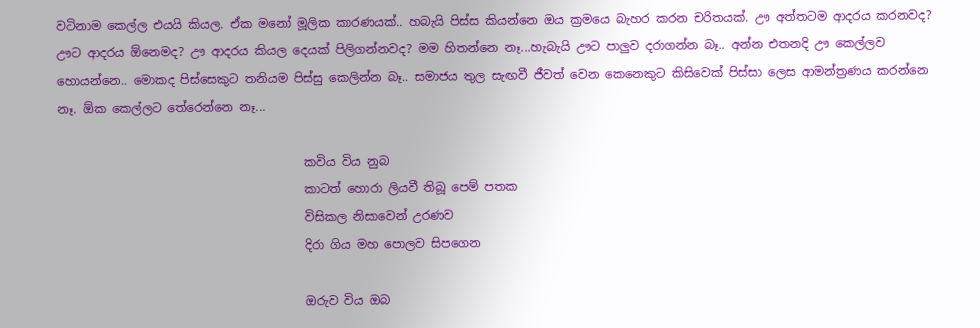වටිනාම කෙල්ල එයයි කියල. ඒක මනෝ මූලික කාරණයක්.. හබැයි පිස්ස කියන්නෙ ඔය ක්‍රමයෙ බැහර කරන චරිතයක්. ඌ අත්තටම ආදරය කරනවද? ඌට ආදරය ඕනෙමද? ඌ ආදරය කියල දෙයක් පිලිගන්නවද? මම හිතන්නෙ නෑ...හැබැයි ඌට පාලුව දරාගන්න බෑ.. අන්න එතනදි ඌ කෙල්ලව හොයන්නෙ.. මොකද පිස්සෙකුට තනියම පිස්සු කෙලින්න බෑ.. සමාජය තුල සැඟවී ජීවත් වෙන කෙනෙකුට කිසිවෙක් පිස්සා ලෙස ආමන්ත්‍රණය කරන්නෙ නෑ. ඕක කෙල්ලට තේරෙන්නෙ නෑ...

                                         කවිය විය නුබ
                                         කාටත් හොරා ලියවී තිබූ පෙම් පතක
                                         විසිකල නිසාවෙන් උරණව
                                         දිරා ගිය මහ පොලව සිපගෙන

                                         ඔරුව විය ඔබ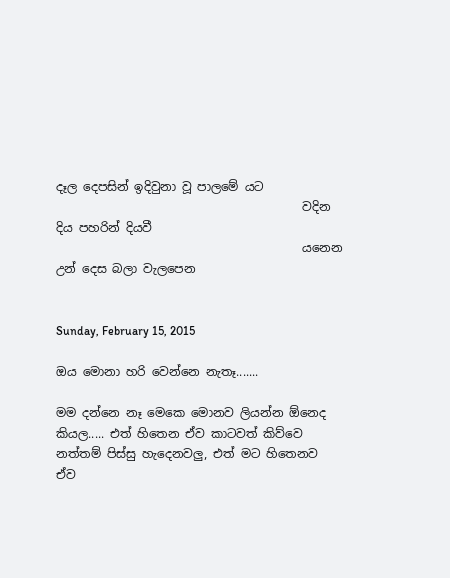දෑල දෙපසින් ඉදිවුනා වූ පාලමේ යට
                                         වදින දිය පහරින් දියවී
                                         යනෙන උන් දෙස බලා වැලපෙන


Sunday, February 15, 2015

ඔය මොනා හරි වෙන්නෙ නැතෑ.......

මම දන්නෙ නෑ මෙකෙ මොනව ලියන්න ඕනෙද කියල..... එත් හිතෙන ඒව කාටවත් කිව්වෙ නත්තම් පිස්සු හැදෙනවලු, එත් මට හිතෙනව ඒව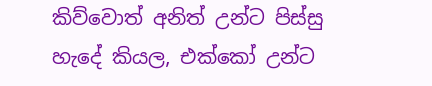කිව්වොත් අනිත් උන්ට පිස්සු හැදේ කියල, එක්කෝ උන්ට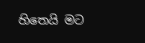හිතෙයි මට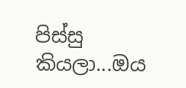පිස්සු කියලා...ඔය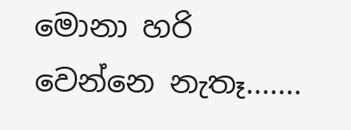මොනා හරි වෙන්නෙ නැතෑ.......